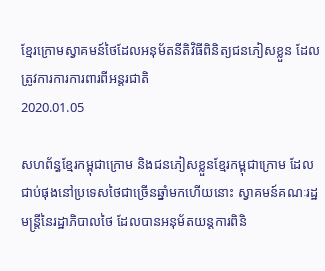ខ្មែរក្រោមស្វាគមន៍ថៃដែលអនុម័តនីតិវិធីពិនិត្យជនភៀសខ្លួន ដែលត្រូវការការការពារពីអន្តរជាតិ
2020.01.05

សហព័ន្ធខ្មែរកម្ពុជាក្រោម និងជនភៀសខ្លួនខ្មែរកម្ពុជាក្រោម ដែលជាប់ផុងនៅប្រទេសថៃជាច្រើនឆ្នាំមកហើយនោះ ស្វាគមន៍គណៈរដ្ឋមន្ត្រីនៃរដ្ឋាភិបាលថៃ ដែលបានអនុម័តយន្តការពិនិ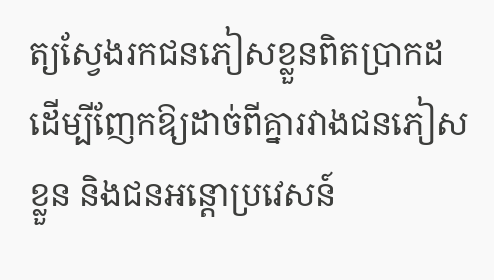ត្យស្វែងរកជនភៀសខ្លួនពិតប្រាកដ ដើម្បីញែកឱ្យដាច់ពីគ្នារវាងជនភៀសខ្លួន និងជនអន្តោប្រវេសន៍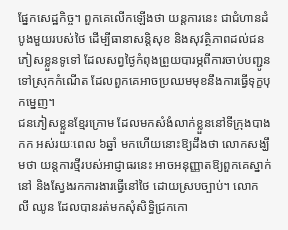ផ្នែកសេដ្ឋកិច្ច។ ពួកគេលើកឡើងថា យន្តការនេះ ជាជំហានដំបូងមួយរបស់ថៃ ដើម្បីធានាសន្តិសុខ និងសុវត្ថិភាពដល់ជនភៀសខ្លួនទូទៅ ដែលសព្វថ្ងៃកំពុងព្រួយបារម្ភពីការចាប់បញ្ជូនទៅស្រុកកំណើត ដែលពួកគេអាចប្រឈមមុខនឹងការធ្វើទុក្ខបុកម្នេញ។
ជនភៀសខ្លួនខ្មែរក្រោម ដែលមកសំងំលាក់ខ្លួននៅទីក្រុងបាងកក អស់រយៈពេល ៦ឆ្នាំ មកហើយនោះឱ្យដឹងថា លោកសង្ឃឹមថា យន្តការថ្មីរបស់អាជ្ញាធរនេះ អាចអនុញ្ញាតឱ្យពួកគេស្នាក់នៅ និងស្វែងរកការងារធ្វើនៅថៃ ដោយស្របច្បាប់។ លោក លី ឈូន ដែលបានរត់មកសុំសិទ្ធិជ្រកកោ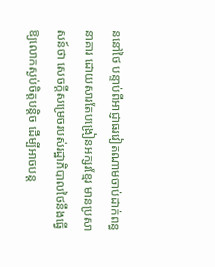ននៅថៃ បន្ទាប់ពីអាជ្ញាធរវៀតណាមចាប់ដាក់ពន្ធនាគារ ដោយសារតែបង្រៀនអក្សរខ្មែរ មានប្រសាសន៍ថា សេចក្ដីសម្រេចរបស់រដ្ឋាភិបាលថៃនឹងធ្វើឱ្យលោកស្ងប់ចិត្តបន្តិច ដើម្បីអាចបន្ត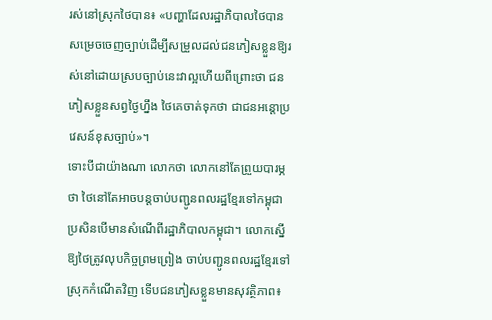រស់នៅស្រុកថៃបាន៖ «បញ្ហាដែលរដ្ឋាភិបាលថៃបាន សម្រេចចេញច្បាប់ដើម្បីសម្រួលដល់ជនភៀសខ្លួនឱ្យរស់នៅដោយស្របច្បាប់នេះវាល្អហើយពីព្រោះថា ជនភៀសខ្លួនសព្វថ្ងៃហ្នឹង ថៃគេចាត់ទុកថា ជាជនអន្តោប្រវេសន៍ខុសច្បាប់»។
ទោះបីជាយ៉ាងណា លោកថា លោកនៅតែព្រួយបារម្ភថា ថៃនៅតែអាចបន្តចាប់បញ្ជូនពលរដ្ឋខ្មែរទៅកម្ពុជា ប្រសិនបើមានសំណើពីរដ្ឋាភិបាលកម្ពុជា។ លោកស្នើឱ្យថៃត្រូវលុបកិច្ចព្រមព្រៀង ចាប់បញ្ជូនពលរដ្ឋខ្មែរទៅស្រុកកំណើតវិញ ទើបជនភៀសខ្លួនមានសុវត្ថិភាព៖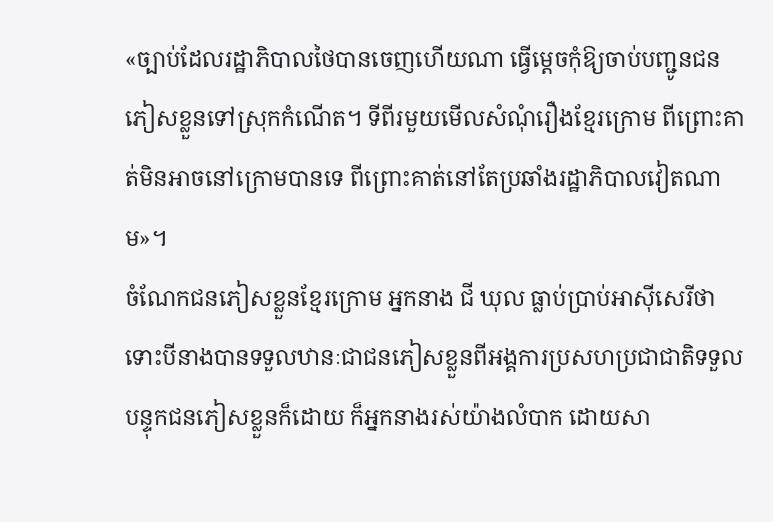«ច្បាប់ដែលរដ្ឋាភិបាលថៃបានចេញហើយណា ធ្វើម្ដេចកុំឱ្យចាប់បញ្ជូនជនភៀសខ្លួនទៅស្រុកកំណើត។ ទីពីរមួយមើលសំណុំរឿងខ្មែរក្រោម ពីព្រោះគាត់មិនអាចនៅក្រោមបានទេ ពីព្រោះគាត់នៅតែប្រឆាំងរដ្ឋាភិបាលវៀតណាម»។
ចំណែកជនភៀសខ្លួនខ្មែរក្រោម អ្នកនាង ជី ឃុល ធ្លាប់ប្រាប់អាស៊ីសេរីថា ទោះបីនាងបានទទួលឋានៈជាជនភៀសខ្លួនពីអង្គការប្រសហប្រជាជាតិទទួលបន្ទុកជនភៀសខ្លួនក៏ដោយ ក៏អ្នកនាងរស់យ៉ាងលំបាក ដោយសា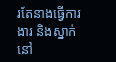រតែនាងធ្វើការងារ និងស្នាក់នៅ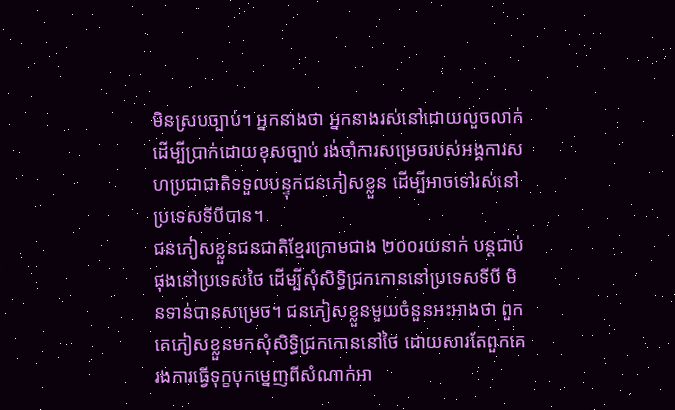មិនស្របច្បាប់។ អ្នកនាងថា អ្នកនាងរស់នៅដោយលួចលាក់ ដើម្បីប្រាក់ដោយខុសច្បាប់ រង់ចាំការសម្រេចរបស់អង្គការសហប្រជាជាតិទទួលបន្ទុកជនភៀសខ្លួន ដើម្បីអាចទៅរស់នៅប្រទេសទីបីបាន។
ជនភៀសខ្លួនជនជាតិខ្មែរក្រោមជាង ២០០រយនាក់ បន្តជាប់ផុងនៅប្រទេសថៃ ដើម្បីសុំសិទ្ធិជ្រកកោននៅប្រទេសទីបី មិនទាន់បានសម្រេច។ ជនភៀសខ្លួនមួយចំនួនអះអាងថា ពួកគេភៀសខ្លួនមកសុំសិទ្ធិជ្រកកោននៅថៃ ដោយសារតែពួកគេរងការធ្វើទុក្ខបុកម្នេញពីសំណាក់អា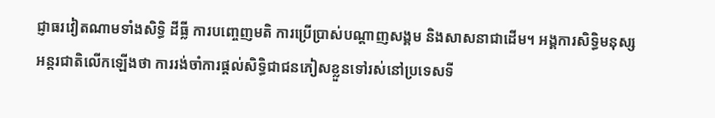ជ្ញាធរវៀតណាមទាំងសិទ្ធិ ដីធ្លី ការបញ្ចេញមតិ ការប្រើប្រាស់បណ្ដាញសង្គម និងសាសនាជាដើម។ អង្គការសិទ្ធិមនុស្សអន្តរជាតិលើកឡើងថា ការរង់ចាំការផ្ដល់សិទ្ធិជាជនភៀសខ្លួនទៅរស់នៅប្រទេសទី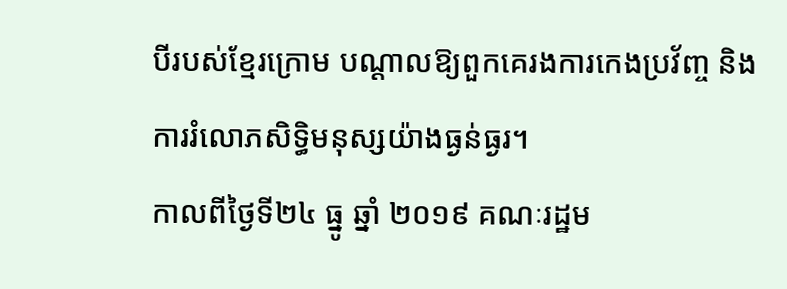បីរបស់ខ្មែរក្រោម បណ្ដាលឱ្យពួកគេរងការកេងប្រវ័ញ្ច និងការរំលោភសិទ្ធិមនុស្សយ៉ាងធ្ងន់ធ្ងរ។
កាលពីថ្ងៃទី២៤ ធ្នូ ឆ្នាំ ២០១៩ គណៈរដ្ឋម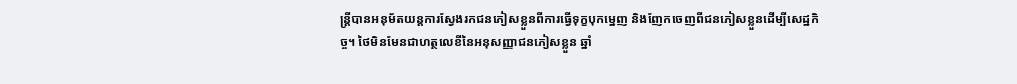ន្ត្រីបានអនុម័តយន្តការស្វែងរកជនភៀសខ្លួនពីការធ្វើទុក្ខបុកម្នេញ និងញែកចេញពីជនភៀសខ្លួនដើម្បីសេដ្ឋកិច្ច។ ថៃមិនមែនជាហត្ថលេខីនៃអនុសញ្ញាជនភៀសខ្លួន ឆ្នាំ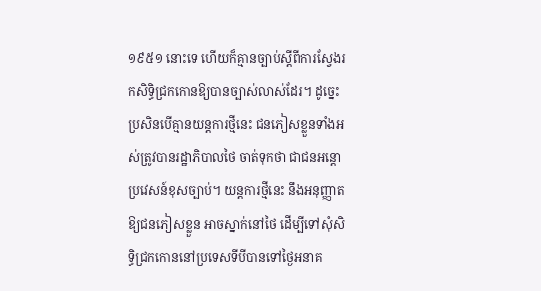១៩៥១ នោះទេ ហើយក៏គ្មានច្បាប់ស្ដីពីការស្វែងរកសិទ្ធិជ្រកកោនឱ្យបានច្បាស់លាស់ដែរ។ ដូច្នេះ ប្រសិនបើគ្មានយន្តការថ្មីនេះ ជនភៀសខ្លួនទាំងអស់ត្រូវបានរដ្ឋាភិបាលថៃ ចាត់ទុកថា ជាជនអន្តោប្រវេសន៍ខុសច្បាប់។ យន្តការថ្មីនេះ នឹងអនុញ្ញាតឱ្យជនភៀសខ្លួន អាចស្នាក់នៅថៃ ដើម្បីទៅសុំសិទ្ធិជ្រកកោននៅប្រទេសទីបីបានទៅថ្ងៃអនាគ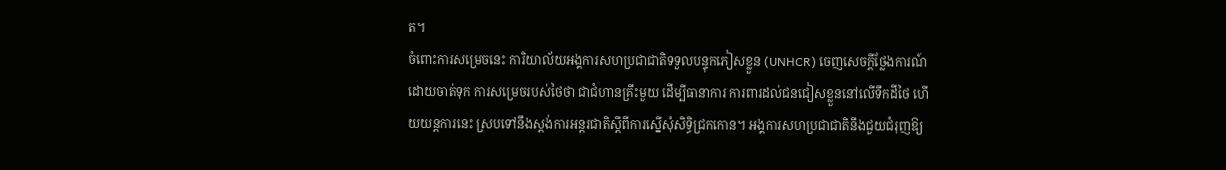ត។
ចំពោះការសម្រេចនេះ ការិយាល័យអង្គការសហប្រជាជាតិទទួលបន្ទុកភៀសខ្លួន (UNHCR) ចេញសេចក្តីថ្លែងការណ៍ដោយចាត់ទុក ការសម្រេចរបស់ថៃថា ជាជំហានគ្រឹះមួយ ដើម្បីធានាការ ការពារដល់ជនជៀសខ្លួននៅលើទឹកដីថៃ ហើយយន្តការនេះ ស្របទៅនឹងស្តង់ការអន្តរជាតិស្ដីពីការស្នើសុំសិទ្ធិជ្រកកោន។ អង្គការសហប្រជាជាតិនឹងជួយជំរុញឱ្យ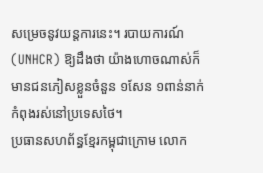សម្រេចនូវយន្តការនេះ។ របាយការណ៍ (UNHCR) ឱ្យដឹងថា យ៉ាងហោចណាស់ក៏មានជនភៀសខ្លួនចំនួន ១សែន ១ពាន់នាក់កំពុងរស់នៅប្រទេសថៃ។
ប្រធានសហព័ន្ធខ្មែរកម្ពុជាក្រោម លោក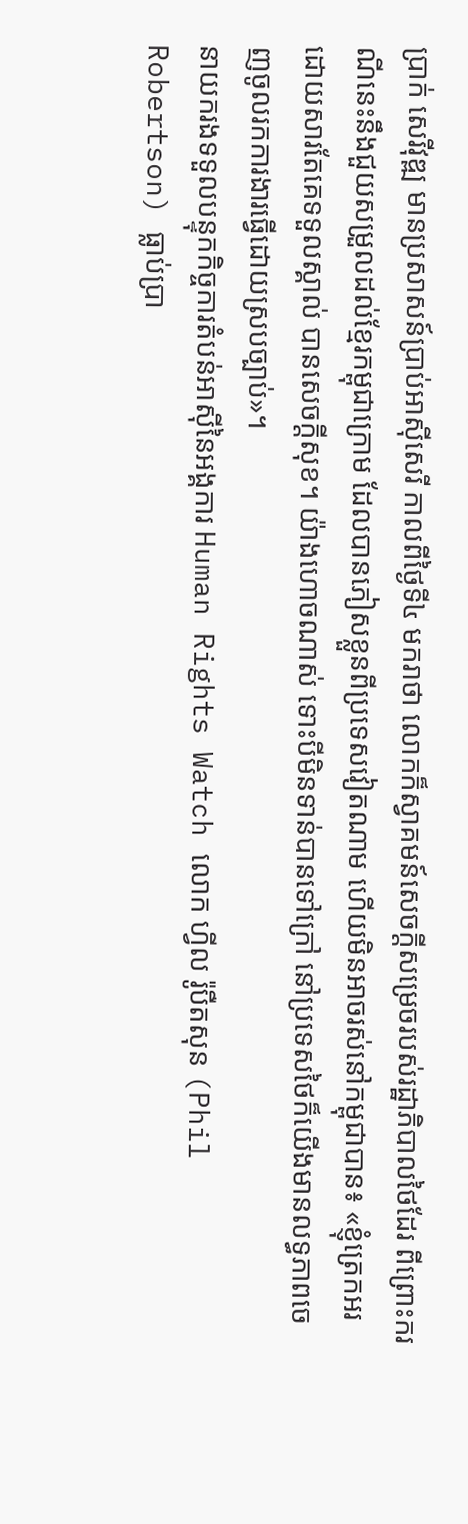ប្រាក់ សេរីវុឌ្ឍ មានប្រសាសន៍ប្រាប់អាស៊ីសេរី កាលពីថ្ងៃទី៤ មករាថា លោកក៏ស្វាគមន៍សេចក្ដីសម្រេចរបស់រដ្ឋាភិបាលថៃដែរ ពីព្រោះករណីនេះនឹងជួយសម្រួលដល់ខ្មែរកម្ពុជាក្រោម ដែលបានភៀសខ្លួនពីប្រទេសវៀតណាម ហើយមិនអាចរស់នៅកម្ពុជាបាន៖ «ខ្ញុំត្រេកអរដោយសារតែគេទទួលស្គាល់ បានសេចក្ដីសុខ។ យ៉ាងហោចណាស់ ទោះបីមិនទាន់បានទៅក្រៅ នៅប្រទេសថៃក៏យើងមានលទ្ធភាពចេញចូលរកការងារធ្វើដោយស្របច្បាប់»។
នាយករងទទួលបន្ទុកកិច្ចការតំបន់អាស៊ីនៃអង្គការ Human Rights Watch លោក ហ្វីល រ៉ូបឺតសុន (Phil Robertson) ធ្លាប់ប្រា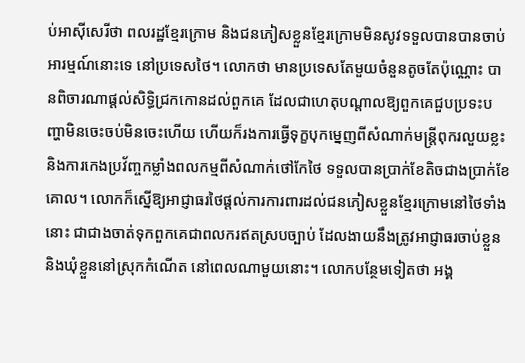ប់អាស៊ីសេរីថា ពលរដ្ឋខ្មែរក្រោម និងជនភៀសខ្លួនខ្មែរក្រោមមិនសូវទទួលបានបានចាប់អារម្មណ៍នោះទេ នៅប្រទេសថៃ។ លោកថា មានប្រទេសតែមួយចំនួនតូចតែប៉ុណ្ណោះ បានពិចារណាផ្ដល់សិទ្ធិជ្រកកោនដល់ពួកគេ ដែលជាហេតុបណ្ដាលឱ្យពួកគេជួបប្រទះបញ្ហាមិនចេះចប់មិនចេះហើយ ហើយក៏រងការធ្វើទុក្ខបុកម្នេញពីសំណាក់មន្ត្រីពុករលួយខ្លះ និងការកេងប្រវ័ញ្ចកម្លាំងពលកម្មពីសំណាក់ថៅកែថៃ ទទួលបានប្រាក់ខែតិចជាងប្រាក់ខែគោល។ លោកក៏ស្នើឱ្យអាជ្ញាធរថៃផ្ដល់ការការពារដល់ជនភៀសខ្លួនខ្មែរក្រោមនៅថៃទាំងនោះ ជាជាងចាត់ទុកពួកគេជាពលករឥតស្របច្បាប់ ដែលងាយនឹងត្រូវអាជ្ញាធរចាប់ខ្លួន និងឃុំខ្លួននៅស្រុកកំណើត នៅពេលណាមួយនោះ។ លោកបន្ថែមទៀតថា អង្គ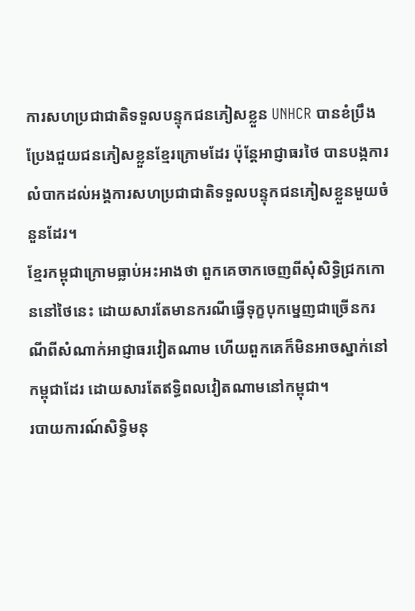ការសហប្រជាជាតិទទួលបន្ទុកជនភៀសខ្លួន UNHCR បានខំប្រឹងប្រែងជួយជនភៀសខ្លួនខ្មែរក្រោមដែរ ប៉ុន្តែអាជ្ញាធរថៃ បានបង្កការលំបាកដល់អង្គការសហប្រជាជាតិទទួលបន្ទុកជនភៀសខ្លួនមួយចំនួនដែរ។
ខ្មែរកម្ពុជាក្រោមធ្លាប់អះអាងថា ពួកគេចាកចេញពីសុំសិទ្ធិជ្រកកោននៅថៃនេះ ដោយសារតែមានករណីធ្វើទុក្ខបុកម្នេញជាច្រើនករណីពីសំណាក់អាជ្ញាធរវៀតណាម ហើយពួកគេក៏មិនអាចស្នាក់នៅកម្ពុជាដែរ ដោយសារតែឥទ្ធិពលវៀតណាមនៅកម្ពុជា។
របាយការណ៍សិទ្ធិមនុ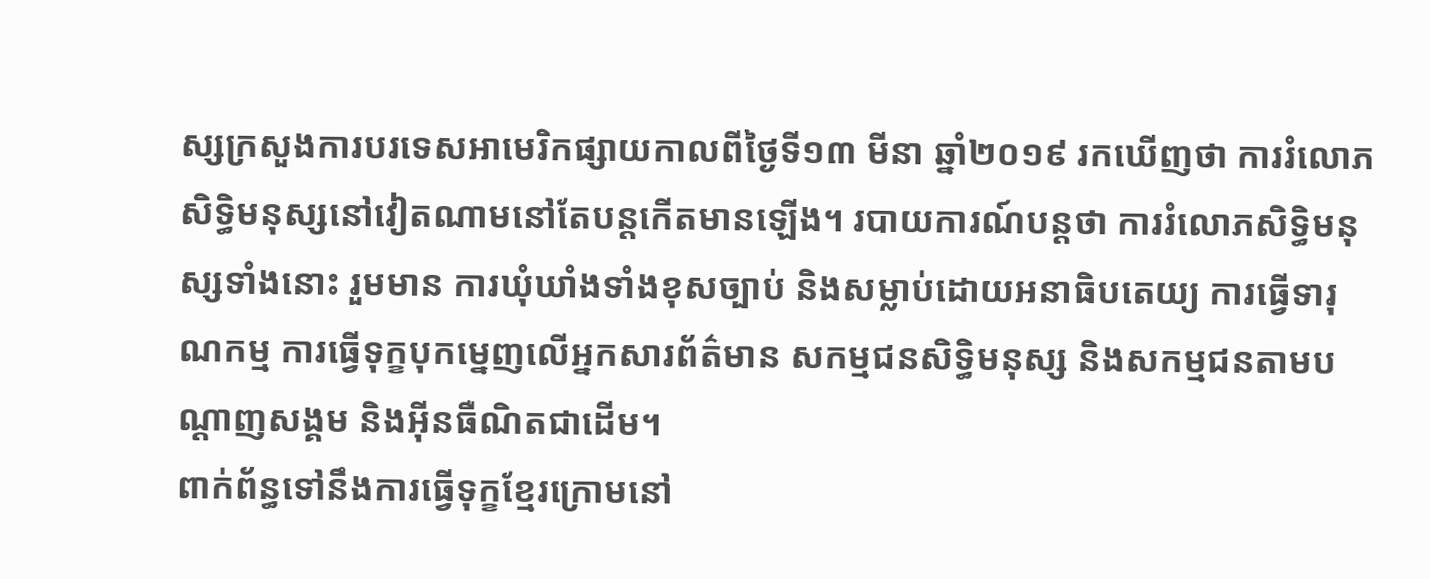ស្សក្រសួងការបរទេសអាមេរិកផ្សាយកាលពីថ្ងៃទី១៣ មីនា ឆ្នាំ២០១៩ រកឃើញថា ការរំលោភសិទ្ធិមនុស្សនៅវៀតណាមនៅតែបន្តកើតមានឡើង។ របាយការណ៍បន្តថា ការរំលោភសិទ្ធិមនុស្សទាំងនោះ រួមមាន ការឃុំឃាំងទាំងខុសច្បាប់ និងសម្លាប់ដោយអនាធិបតេយ្យ ការធ្វើទារុណកម្ម ការធ្វើទុក្ខបុកម្នេញលើអ្នកសារព័ត៌មាន សកម្មជនសិទ្ធិមនុស្ស និងសកម្មជនតាមបណ្ដាញសង្គម និងអ៊ីនធឺណិតជាដើម។
ពាក់ព័ន្ធទៅនឹងការធ្វើទុក្ខខ្មែរក្រោមនៅ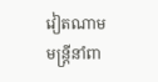វៀតណាម មន្ត្រីនាំពា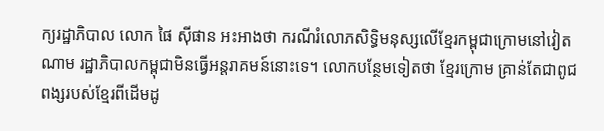ក្យរដ្ឋាភិបាល លោក ផៃ ស៊ីផាន អះអាងថា ករណីរំលោភសិទ្ធិមនុស្សលើខ្មែរកម្ពុជាក្រោមនៅវៀតណាម រដ្ឋាភិបាលកម្ពុជាមិនធ្វើអន្តរាគមន៍នោះទេ។ លោកបន្ថែមទៀតថា ខ្មែរក្រោម គ្រាន់តែជាពូជពង្សរបស់ខ្មែរពីដើមដូ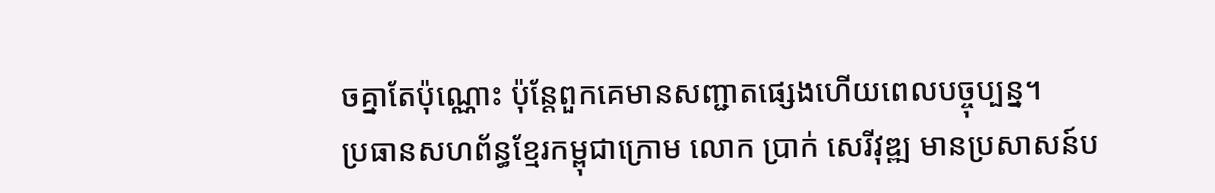ចគ្នាតែប៉ុណ្ណោះ ប៉ុន្តែពួកគេមានសញ្ជាតផ្សេងហើយពេលបច្ចុប្បន្ន។
ប្រធានសហព័ន្ធខ្មែរកម្ពុជាក្រោម លោក ប្រាក់ សេរីវុឌ្ឍ មានប្រសាសន៍ប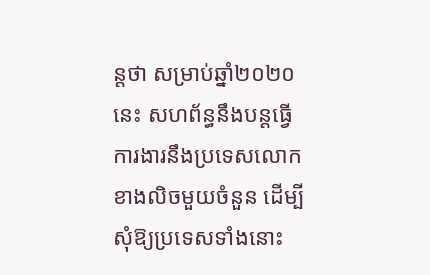ន្តថា សម្រាប់ឆ្នាំ២០២០ នេះ សហព័ន្ធនឹងបន្តធ្វើការងារនឹងប្រទេសលោកខាងលិចមួយចំនួន ដើម្បីសុំឱ្យប្រទេសទាំងនោះ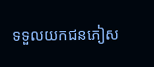ទទួលយកជនភៀស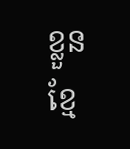ខ្លួនខ្មែ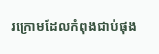រក្រោមដែលកំពុងជាប់ផុង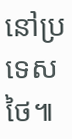នៅប្រទេសថៃ៕